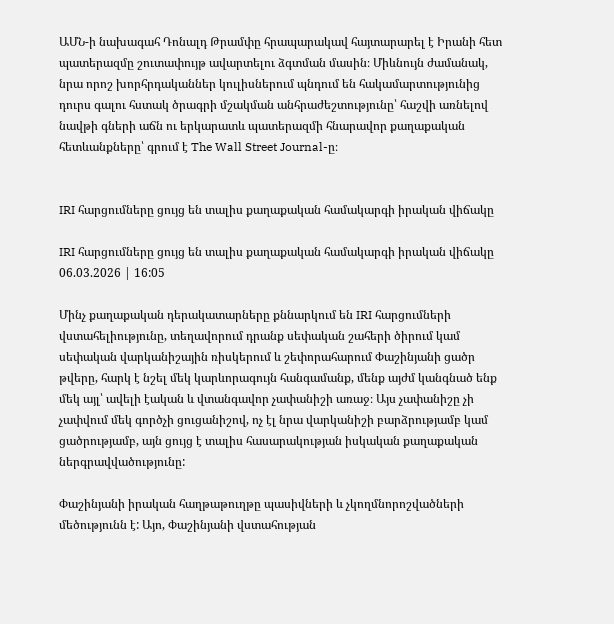ԱՄՆ-ի նախագահ Դոնալդ Թրամփը հրապարակավ հայտարարել է Իրանի հետ պատերազմը շուտափույթ ավարտելու ձգտման մասին։ Միևնույն ժամանակ, նրա որոշ խորհրդականներ կուլիսներում պնդում են հակամարտությունից դուրս գալու հստակ ծրագրի մշակման անհրաժեշտությունը՝ հաշվի առնելով նավթի գների աճն ու երկարատև պատերազմի հնարավոր քաղաքական հետևանքները՝ գրում է The Wall Street Journal-ը։


IRI հարցումները ցույց են տալիս քաղաքական համակարգի իրական վիճակը

IRI հարցումները ցույց են տալիս քաղաքական համակարգի իրական վիճակը
06.03.2026 | 16:05

Մինչ քաղաքական դերակատարները քննարկում են IRI հարցումների վստահելիությունը, տեղավորում դրանք սեփական շահերի ծիրում կամ սեփական վարկանիշային ռիսկերում և շեփորահարում Փաշինյանի ցածր թվերը, հարկ է նշել մեկ կարևորագույն հանգամանք, մենք այժմ կանգնած ենք մեկ այլ՝ ավելի էական և վտանգավոր չափանիշի առաջ։ Այս չափանիշը չի չափվում մեկ գործչի ցուցանիշով, ոչ էլ նրա վարկանիշի բարձրությամբ կամ ցածրությամբ, այն ցույց է տալիս հասարակության իսկական քաղաքական ներգրավվածությունը:

Փաշինյանի իրական հաղթաթուղթը պասիվների և չկողմնորոշվածների մեծությունն է: Այո, Փաշինյանի վստահության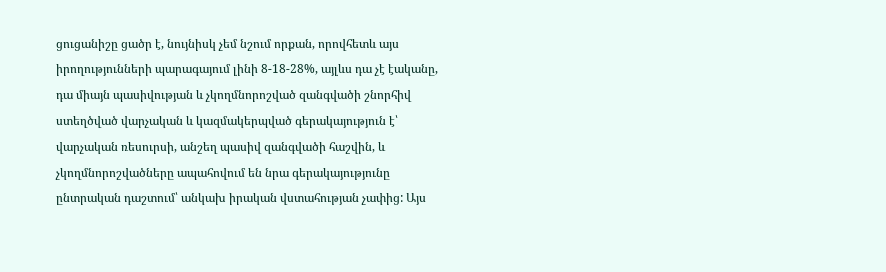ցուցանիշը ցածր է, նույնիսկ չեմ նշում որքան, որովհետև այս իրողությունների պարագայում լինի 8-18-28%, այլևս դա չէ էականը, դա միայն պասիվության և չկողմնորոշված զանգվածի շնորհիվ ստեղծված վարչական և կազմակերպված գերակայություն է՝ վարչական ռեսուրսի, անշեղ պասիվ զանգվածի հաշվին, և չկողմնորոշվածները ապահովում են նրա գերակայությունը ընտրական դաշտում՝ անկախ իրական վստահության չափից: Այս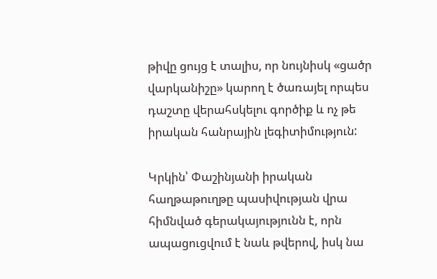թիվը ցույց է տալիս, որ նույնիսկ «ցածր վարկանիշը» կարող է ծառայել որպես դաշտը վերահսկելու գործիք և ոչ թե իրական հանրային լեգիտիմություն:

Կրկին՝ Փաշինյանի իրական հաղթաթուղթը պասիվության վրա հիմնված գերակայությունն է, որն ապացուցվում է նաև թվերով, իսկ նա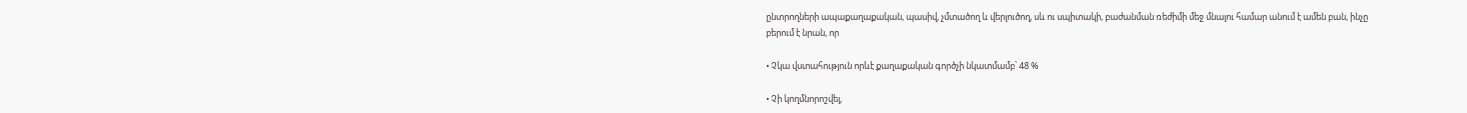ընտրողների ապաքաղաքական, պասիվ, չմտածող և վերլուծող, սև ու սպիտակի, բաժանման ռեժիմի մեջ մնալու համար անում է ամեն բան, ինչը բերում է նրան, որ

• Չկա վստահություն որևէ քաղաքական գործչի նկատմամբ՝ 48 %

• Չի կողմնորոշվել,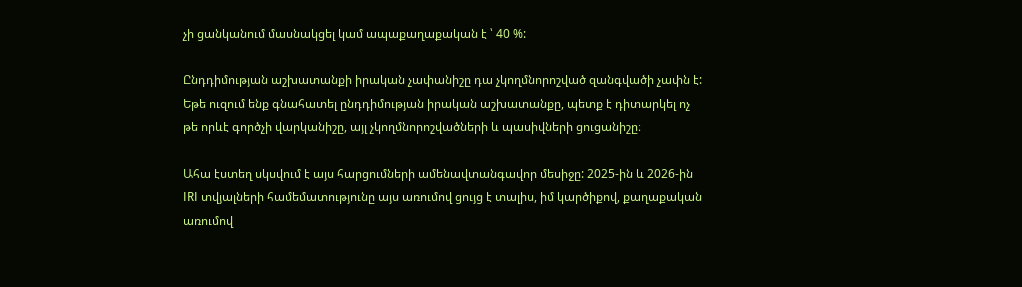չի ցանկանում մասնակցել կամ ապաքաղաքական է ՝ 40 %:

Ընդդիմության աշխատանքի իրական չափանիշը դա չկողմնորոշված զանգվածի չափն է: Եթե ուզում ենք գնահատել ընդդիմության իրական աշխատանքը, պետք է դիտարկել ոչ թե որևէ գործչի վարկանիշը, այլ չկողմնորոշվածների և պասիվների ցուցանիշը։

Ահա էստեղ սկսվում է այս հարցումների ամենավտանգավոր մեսիջը: 2025-ին և 2026-ին IRI տվյալների համեմատությունը այս առումով ցույց է տալիս, իմ կարծիքով, քաղաքական առումով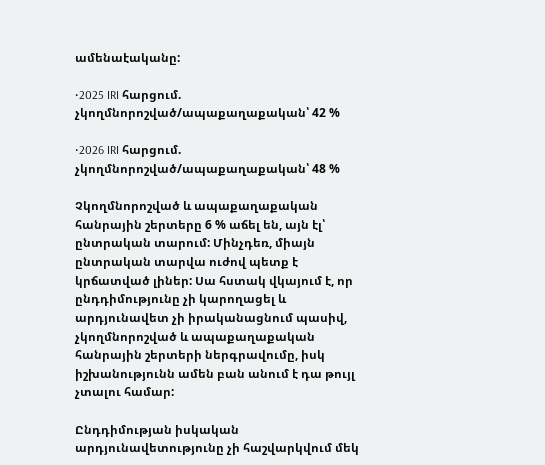ամենաէականը:

•2025 IRI հարցում. չկողմնորոշված/ապաքաղաքական՝ 42 %

•2026 IRI հարցում. չկողմնորոշված/ապաքաղաքական՝ 48 %

Չկողմնորոշված և ապաքաղաքական հանրային շերտերը 6 % աճել են, այն էլ՝ ընտրական տարում: Մինչդեռ, միայն ընտրական տարվա ուժով պետք է կրճատված լիներ: Սա հստակ վկայում է, որ ընդդիմությունը չի կարողացել և արդյունավետ չի իրականացնում պասիվ, չկողմնորոշված և ապաքաղաքական հանրային շերտերի ներգրավումը, իսկ իշխանությունն ամեն բան անում է դա թույլ չտալու համար:

Ընդդիմության իսկական արդյունավետությունը չի հաշվարկվում մեկ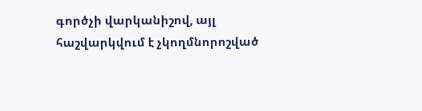գործչի վարկանիշով, այլ հաշվարկվում է չկողմնորոշված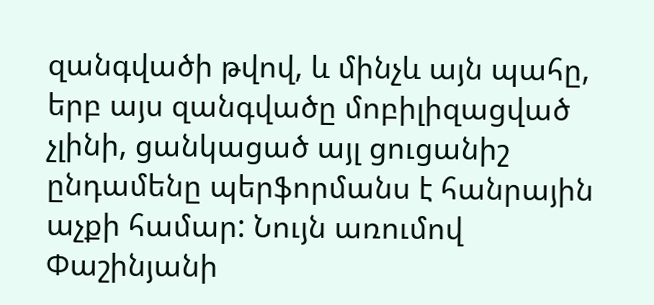զանգվածի թվով, և մինչև այն պահը, երբ այս զանգվածը մոբիլիզացված չլինի, ցանկացած այլ ցուցանիշ ընդամենը պերֆորմանս է հանրային աչքի համար: Նույն առումով Փաշինյանի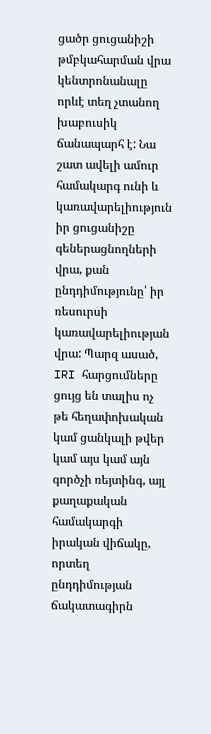ցածր ցուցանիշի թմբկահարման վրա կենտրոնանալը որևէ տեղ չտանող խաբուսիկ ճանապարհ է: Նա շատ ավելի ամուր համակարգ ունի և կառավարելիություն իր ցուցանիշը գեներացնողների վրա, քան ընդդիմությունը՝ իր ռեսուրսի կառավարելիության վրա: Պարզ ասած, IRI հարցումները ցույց են տալիս ոչ թե հեղափոխական կամ ցանկալի թվեր կամ այս կամ այն գործչի ռեյտինգ, այլ քաղաքական համակարգի իրական վիճակը, որտեղ ընդդիմության ճակատագիրն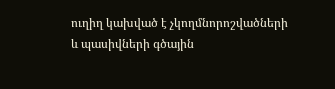ուղիղ կախված է չկողմնորոշվածների և պասիվների գծային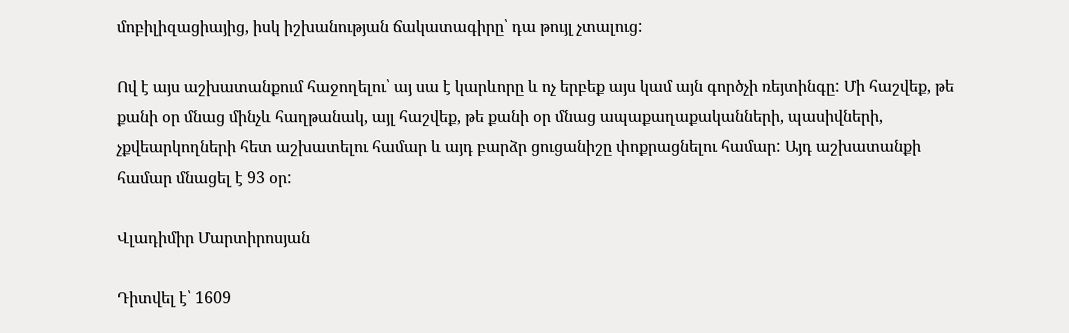մոբիլիզացիայից, իսկ իշխանության ճակատագիրը՝ դա թույլ չտալուց:

Ով է այս աշխատանքում հաջողելու՝ այ սա է կարևորը և ոչ երբեք այս կամ այն գործչի ռեյտինգը: Մի հաշվեք, թե քանի օր մնաց մինչև հաղթանակ, այլ հաշվեք, թե քանի օր մնաց ապաքաղաքականների, պասիվների, չքվեարկողների հետ աշխատելու համար և այդ բարձր ցուցանիշը փոքրացնելու համար: Այդ աշխատանքի համար մնացել է 93 օր:

Վլադիմիր Մարտիրոսյան

Դիտվել է՝ 1609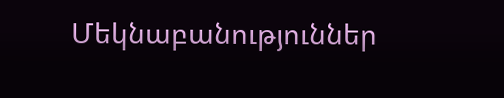Մեկնաբանություններ